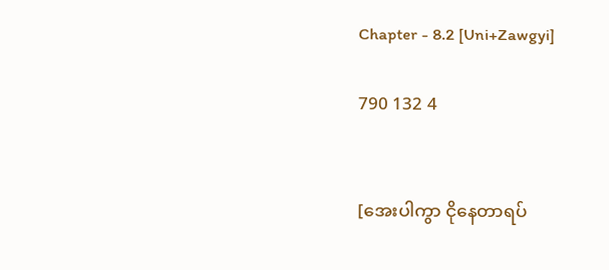Chapter - 8.2 [Uni+Zawgyi]

790 132 4


[အေးပါကွာ ငိုနေတာရပ်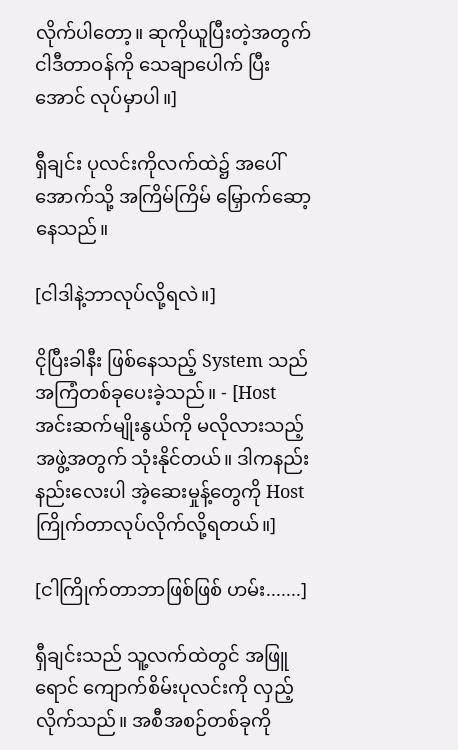လိုက်ပါတော့။ ဆုကိုယူပြီးတဲ့အတွက် ငါဒီတာဝန်ကို သေချာပေါက် ပြီးအောင် လုပ်မှာပါ။]

ရှီချင်း ပုလင်းကိုလက်ထဲ၌ အပေါ်အောက်သို့ အကြိမ်ကြိမ် မြှောက်ဆော့နေသည်။

[ငါဒါနဲ့ဘာလုပ်လို့ရလဲ။]

ငိုပြီးခါနီး ဖြစ်နေသည့် System သည်အကြံတစ်ခုပေးခဲ့သည်။ - [Host အင်းဆက်မျိုးနွယ်ကို မလိုလားသည့်အဖွဲ့အတွက် သုံးနိုင်တယ်။ ဒါကနည်းနည်းလေးပါ အဲ့ဆေးမှုန့်တွေကို Host ကြိုက်တာလုပ်လိုက်လို့ရတယ်။]

[ငါကြိုက်တာဘာဖြစ်ဖြစ် ဟမ်း.......]

ရှီချင်းသည် သူ့လက်ထဲတွင် အဖြူရောင် ကျောက်စိမ်းပုလင်းကို လှည့်လိုက်သည်။ အစီအစဉ်တစ်ခုကို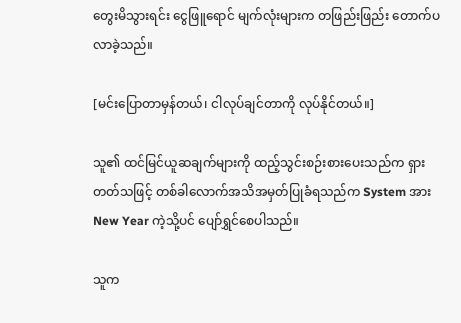တွေးမိသွားရင်း ငွေဖြူရောင် မျက်လုံးများက တဖြည်းဖြည်း တောက်ပလာခဲ့သည်။

[မင်းပြောတာမှန်တယ်၊ ငါလုပ်ချင်တာကို လုပ်နိုင်တယ်။]

သူ၏ ထင်မြင်ယူဆချက်များကို ထည့်သွင်းစဉ်းစားပေးသည်က ရှားတတ်သဖြင့် တစ်ခါလောက်အသိအမှတ်ပြုခံရသည်က System အား New Year ကဲ့သို့ပင် ပျော်ရွှင်စေပါသည်။

သူက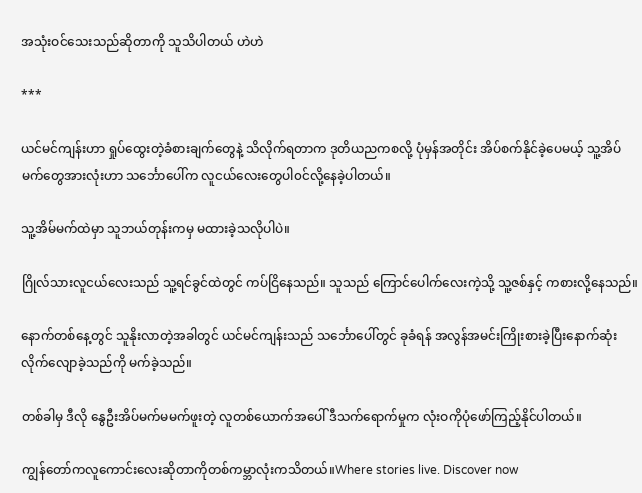အသုံးဝင်သေးသည်ဆိုတာကို သူသိပါတယ် ဟဲဟဲ

***

ယင်မင်ကျန်းဟာ ရှုပ်ထွေးတဲ့ခံစားချက်တွေနဲ့ သိလိုက်ရတာက ဒုတိယညကစလို့ ပုံမှန်အတိုင်း အိပ်စက်နိုင်ခဲ့ပေမယ့် သူ့အိပ်မက်တွေအားလုံးဟာ သင်္ဘောပေါ်က လူငယ်လေးတွေပါ၀င်လို့နေခဲ့ပါတယ်။

သူ့အိမ်မက်ထဲမှာ သူဘယ်တုန်းကမှ မထားခဲ့သလိုပါပဲ။

ဂြိုလ်သားလူငယ်လေးသည် သူ့ရင်ခွင်ထဲတွင် ကပ်ငြိနေသည်။ သူသည် ကြောင်ပေါက်လေးကဲ့သို့ သူ့ဇစ်နှင့် ကစားလို့နေသည်။

နောက်တစ်နေ့တွင် သူနိုးလာတဲ့အခါတွင် ယင်မင်ကျန်းသည် သင်္ဘောပေါ်တွင် ခုခံရန် အလွန်အမင်းကြိုးစားခဲ့ပြီးနောက်ဆုံး လိုက်လျောခဲ့သည်ကို မက်ခဲ့သည်။

တစ်ခါမှ ဒီလို နွေဦးအိပ်မက်မမက်ဖူးတဲ့ လူတစ်ယောက်အပေါ် ဒီသက်ရောက်မှုက လုံးဝကိုပုံဖော်ကြည့်နိုင်ပါတယ်။

ကျွန်တော်ကလူကောင်းလေးဆိုတာကိုတစ်ကမ္ဘာလုံးကသိတယ်။Where stories live. Discover now